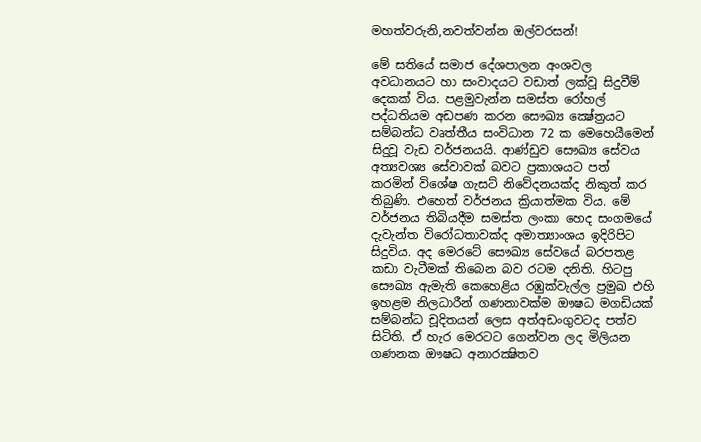මහත්වරුනි,නවත්වන්න ඔල්වරසන්!

මේ සතියේ සමාජ දේශපාලන අංශවල අවධානයට හා සංවාදයට වඩාත් ලක්වූ සිදුවීම් දෙකක් විය. පළමුවැන්න සමස්ත රෝහල් පද්ධතියම අඩපණ කරන සෞඛ්‍ය ක්‍ෂේත්‍රයට සම්බන්ධ වෘත්තීය සංවිධාන 72 ක මෙහෙයීමෙන් සිදුවූ වැඩ වර්ජනයයි. ආණ්ඩුව සෞඛ්‍ය සේවය අත්‍යවශ්‍ය සේවාවක් බවට ප්‍රකාශයට පත් කරමින් විශේෂ ගැසට් නිවේදනයක්ද නිකුත් කර තිබුණි. එහෙත් වර්ජනය ක්‍රියාත්මක විය. මේ වර්ජනය තිබියදීම සමස්ත ලංකා හෙද සංගමයේ දැවැන්ත විරෝධතාවක්ද අමාත්‍යාංශය ඉදිරිපිට සිදුවිය. අද මෙරටේ සෞඛ්‍ය සේවයේ බරපතළ කඩා වැටීමක් තිබෙන බව රටම දනිති. හිටපු සෞඛ්‍ය ඇමැති කෙහෙළිය රඹුක්වැල්ල ප්‍රමුඛ එහි ඉහළම නිලධාරීන් ගණනාවක්ම ඖෂධ මගඩියක් සම්බන්ධ චූදිතයන් ලෙස අත්අඩංගුවටද පත්ව සිටිති. ඒ හැර මෙරටට ගෙන්වන ලද මිලියන ගණනක ඖෂධ අනාරක්‍ෂිතව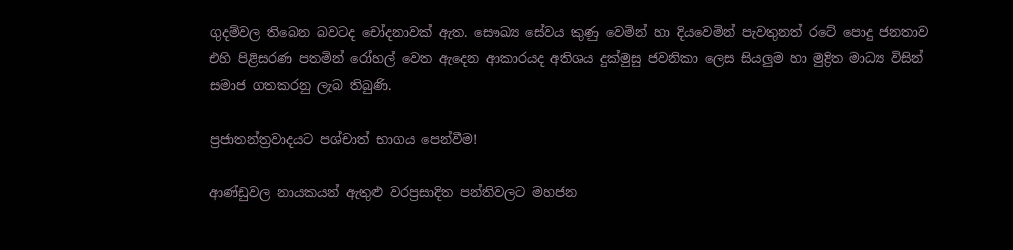ගුදම්වල තිබෙන බවටද චෝදනාවක් ඇත. සෞඛ්‍ය සේවය කුණු වෙමින් හා දියවෙමින් පැවතුනත් රටේ පොදු ජනතාව එහි පිළිසරණ පතමින් රෝහල් වෙත ඇදෙන ආකාරයද අතිශය දුක්මුසු ජවනිකා ලෙස සියලුම හා මුද්‍රිත මාධ්‍ය විසින් සමාජ ගතකරනු ලැබ තිබුණි.

ප්‍රජාතන්ත්‍රවාදයට පශ්චාත් භාගය පෙන්වීම!

ආණ්ඩුවල නායකයන් ඇතුළු වරප්‍රසාදිත පන්තිවලට මහජන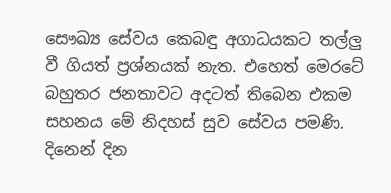සෞඛ්‍ය සේවය කෙබඳු අගාධයකට තල්ලු වී ගියත් ප්‍රශ්නයක් නැත. එහෙත් මෙරටේ බහුතර ජනතාවට අදටත් තිබෙන එකම සහනය මේ නිදහස් සුව සේවය පමණි. දිනෙන් දින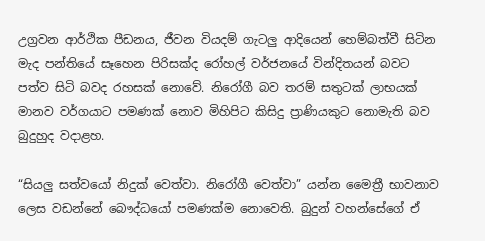උග්‍රවන ආර්ථික පීඩනය, ජීවන වියදම් ගැටලු ආදියෙන් හෙම්බත්වී සිටින මැද පන්තියේ සෑහෙන පිරිසක්ද රෝහල් වර්ජනයේ වින්දිතයන් බවට පත්ව සිටි බවද රහසක් නොවේ. නිරෝගී බව තරම් සතුටක් ලාභයක් මානව වර්ගයාට පමණක් නොව මිහිපිට කිසිදු ප්‍රාණියකුට නොමැති බව බුදුහුද වදාළහ.

“සියලු සත්වයෝ නිදුක් වෙත්වා. නිරෝගී වෙත්වා” යන්න මෛත්‍රී භාවනාව ලෙස වඩන්නේ බෞද්ධයෝ පමණක්ම නොවෙති. බුදුන් වහන්සේගේ ඒ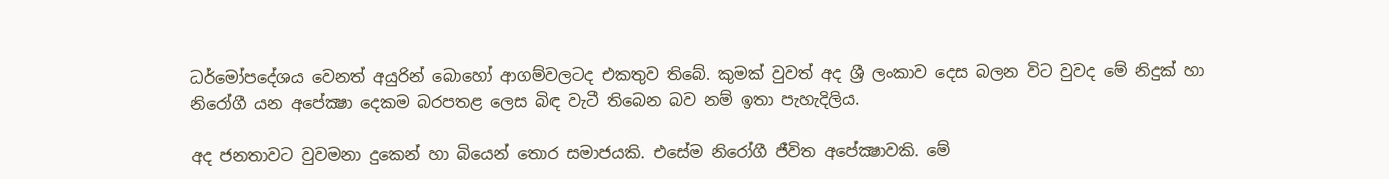ධර්මෝපදේශය වෙනත් අයුරින් බොහෝ ආගම්වලටද එකතුව තිබේ. කුමක් වුවත් අද ශ්‍රී ලංකාව දෙස බලන විට වුවද මේ නිදුක් හා නිරෝගී යන අපේක්‍ෂා දෙකම බරපතළ ලෙස බිඳ වැටී තිබෙන බව නම් ඉතා පැහැදිලිය.

අද ජනතාවට වුවමනා දුකෙන් හා බියෙන් තොර සමාජයකි. එසේම නිරෝගී ජීවිත අපේක්‍ෂාවකි. මේ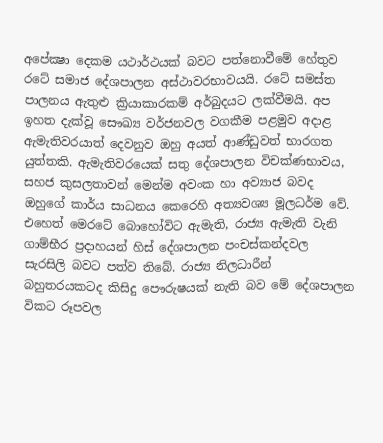අපේක්‍ෂා දෙකම යථාර්ථයක් බවට පත්නොවීමේ හේතුව රටේ සමාජ දේශපාලන අස්ථාවරභාවයයි. රටේ සමස්ත පාලනය ඇතුළු ක්‍රියාකාරකම් අර්බුදයට ලක්වීමයි. අප ඉහත දැක්වූ සෞඛ්‍ය වර්ජනවල වගකීම පළමුව අදාළ ඇමැතිවරයාත් දෙවනුව ඔහු අයත් ආණ්ඩුවත් භාරගත යුත්තකි. ඇමැතිවරයෙක් සතු දේශපාලන විචක්ණභාවය, සහජ කුසලතාවන් මෙන්ම අවංක හා අව්‍යාජ බවද ඔහුගේ කාර්ය සාධනය කෙරෙහි අත්‍යවශ්‍ය මූලධර්ම වේ. එහෙත් මෙරටේ බොහෝවිට ඇමැති, රාජ්‍ය ඇමැති වැනි ගාම්භීර ප්‍රදාහයන් හිස් දේශපාලන පංචස්කන්දවල සැරසිලි බවට පත්ව තිබේ. රාජ්‍ය නිලධාරීන් බහුතරයකටද කිසිදු පෞරුෂයක් නැති බව මේ දේශපාලන විකට රූපවල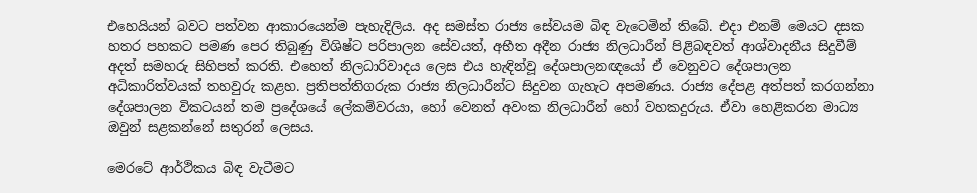එහෙයියන් බවට පත්වන ආකාරයෙන්ම පැහැදිලිය. අද සමස්ත රාජ්‍ය සේවයම බිඳ වැටෙමින් තිබේ. එදා එනම් මෙයට දසක හතර පහකට පමණ පෙර තිබුණු විශිෂ්ට පරිපාලන සේවයත්, අභීත අදීන රාජ්‍ය නිලධාරීන් පිළිබඳවත් ආශ්වාදනීය සිදුවීම් අදත් සමහරු සිහිපත් කරති. එහෙත් නිලධාරිවාදය ලෙස එය හැඳින්වූ දේශපාලනඥයෝ ඒ වෙනුවට දේශපාලන අධිකාරිත්වයක් තහවුරු කළහ. ප්‍රතිපත්තිගරුක රාජ්‍ය නිලධාරීන්ට සිදුවන ගැහැට අපමණය. රාජ්‍ය දේපළ අත්පත් කරගන්නා දේශපාලන විකටයන් තම ප්‍රදේශයේ ලේකම්වරයා, හෝ වෙනත් අවංක නිලධාරීන් හෝ වහකදුරුය. ඒවා හෙළිකරන මාධ්‍ය ඔවුන් සළකන්නේ සතුරන් ලෙසය.

මෙරටේ ආර්ථිකය බිඳ වැටීමට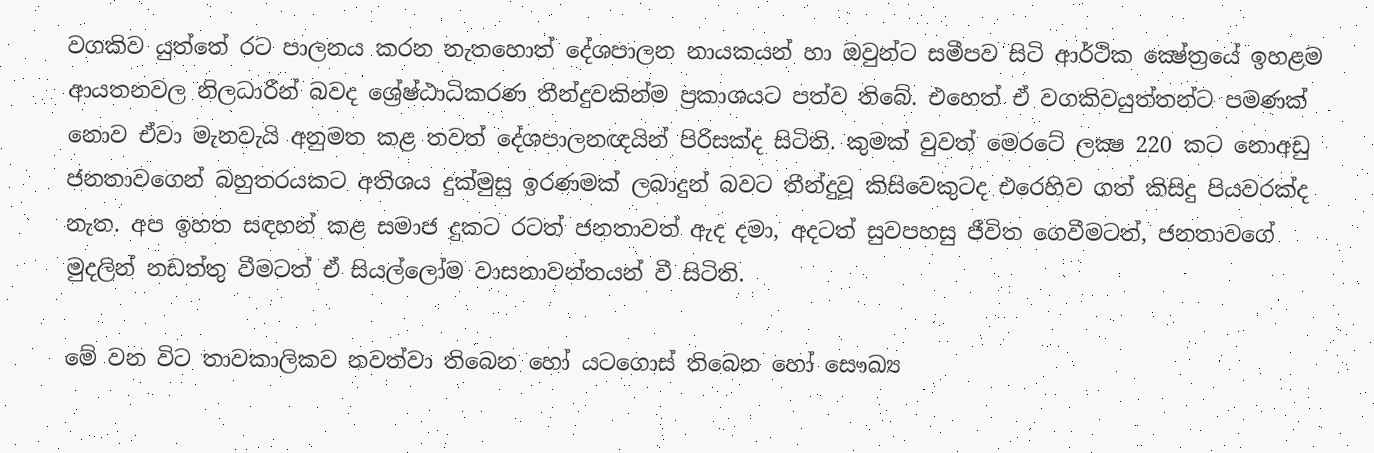වගකිව යුත්තේ රට පාලනය කරන නැතහොත් දේශපාලන නායකයන් හා ඔවුන්ට සමීපව සිටි ආර්ථික ක්‍ෂේත්‍රයේ ඉහළම ආයතනවල නිලධාරීන් බවද ශ්‍රේෂ්ඨාධිකරණ තීන්දුවකින්ම ප්‍රකාශයට පත්ව තිබේ. එහෙත් ඒ වගකිවයුත්තන්ට පමණක් නොව ඒවා මැනවැයි අනුමත කළ තවත් දේශපාලනඥයින් පිරිසක්ද සිටිති. කුමක් වුවත් මෙරටේ ලක්‍ෂ 220 කට නොඅඩු ජනතාවගෙන් බහුතරයකට අතිශය දුක්මුසු ඉරණමක් ලබාදුන් බවට තීන්දුවූ කිසිවෙකුටද එරෙහිව ගත් කිසිදු පියවරක්ද නැත. අප ඉහත සඳහන් කළ සමාජ දුකට රටත් ජනතාවත් ඇද දමා, අදටත් සුවපහසු ජීවිත ගෙවීමටත්, ජනතාවගේ මුදලින් නඩත්තු වීමටත් ඒ සියල්ලෝම වාසනාවන්තයන් වී සිටිති.

මේ වන විට තාවකාලිකව නවත්වා තිබෙන හෝ යටගොස් තිබෙන හෝ සෞඛ්‍ය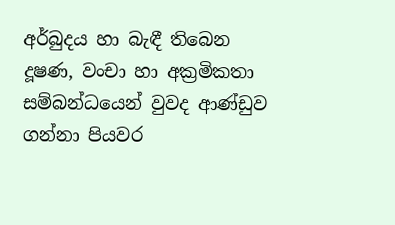අර්බුදය හා බැඳී තිබෙන දූෂණ, වංචා හා අක්‍රමිකතා සම්බන්ධයෙන් වුවද ආණ්ඩුව ගන්නා පියවර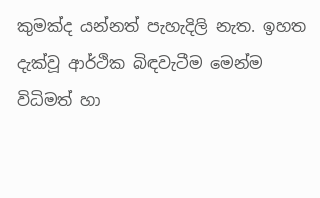කුමක්ද යන්නත් පැහැදිලි නැත. ඉහත දැක්වූ ආර්ථික බිඳවැටීම මෙන්ම විධිමත් හා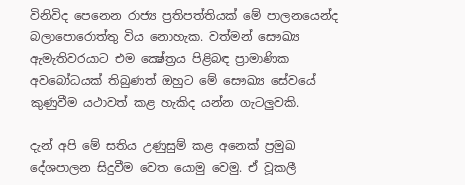විනිවිද පෙනෙන රාජ්‍ය ප්‍රතිපත්තියක් මේ පාලනයෙන්ද බලාපොරොත්තු විය නොහැක. වත්මන් සෞඛ්‍ය ඇමැතිවරයාට එම ක්‍ෂේත්‍රය පිළිබඳ ප්‍රාමාණික අවබෝධයක් තිබුණත් ඔහුට මේ සෞඛ්‍ය සේවයේ කුණුවීම යථාවත් කළ හැකිද යන්න ගැටලුවකි.

දැන් අපි මේ සතිය උණුසුම් කළ අනෙක් ප්‍රමුඛ දේශපාලන සිදුවීම වෙත යොමු වෙමු. ඒ වූකලී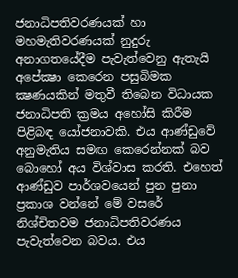ජනාධිපතිවරණයක් හා මහමැතිවරණයක් නුදුරු අනාගතයේදීම පැවැත්වෙනු ඇතැයි අපේක්‍ෂා කෙරෙන පසුබිමක ක්‍ෂණයකින් මතුවී තිබෙන විධායක ජනාධිපති ක්‍රමය අහෝසි කිරීම පිළිබඳ යෝජනාවකි. එය ආණ්ඩුවේ අනුමැතිය සමඟ කෙරෙන්නක් බව බොහෝ අය විශ්වාස කරති. එහෙත් ආණ්ඩුව පාර්ශවයෙන් පුන පුනා ප්‍රකාශ වන්නේ මේ වසරේ නිශ්චිතවම ජනාධිපතිවරණය පැවැත්වෙන බවය. එය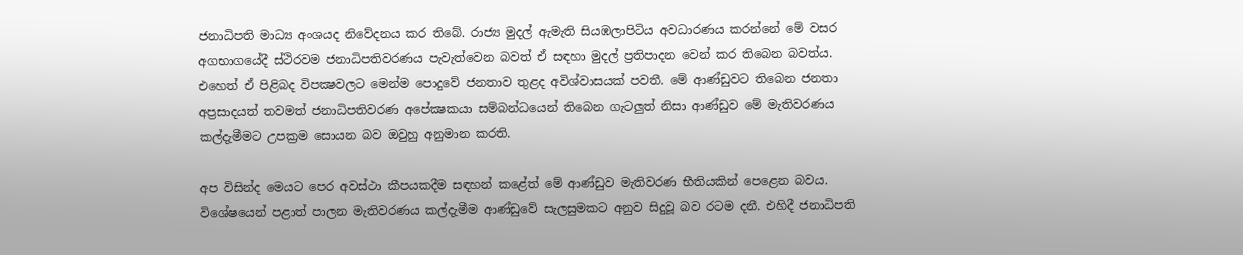ජනාධිපති මාධ්‍ය අංශයද නිවේදනය කර තිබේ. රාජ්‍ය මුදල් ඇමැති සියඹලාපිටිය අවධාරණය කරන්නේ මේ වසර අගභාගයේදී ස්ථිරවම ජනාධිපතිවරණය පැවැත්වෙන බවත් ඒ සඳහා මුදල් ප්‍රතිපාදන වෙන් කර තිබෙන බවත්ය. එහෙත් ඒ පිළිබද විපක්‍ෂවලට මෙන්ම පොදුවේ ජනතාව තුළද අවිශ්වාසයක් පවතී. මේ ආණ්ඩුවට තිබෙන ජනතා අප්‍රසාදයත් තවමත් ජනාධිපතිවරණ අපේක්‍ෂකයා සම්බන්ධයෙන් තිබෙන ගැටලුත් නිසා ආණ්ඩුව මේ මැතිවරණය කල්දැමීමට උපක්‍රම සොයන බව ඔවුහු අනුමාන කරති.

අප විසින්ද මෙයට පෙර අවස්ථා කීපයකදීම සඳහන් කළේත් මේ ආණ්ඩුව මැතිවරණ භීතියකින් පෙළෙන බවය. විශේෂයෙන් පළාත් පාලන මැතිවරණය කල්දැමීම ආණ්ඩුවේ සැලසුමකට අනුව සිදුවූ බව රටම දනී. එහිදී ජනාධිපති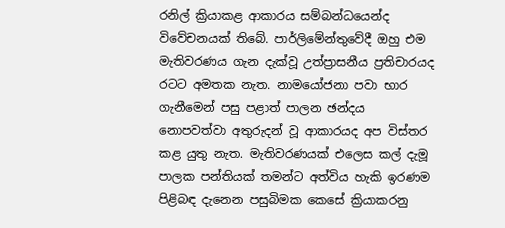රනිල් ක්‍රියාකළ ආකාරය සම්බන්ධයෙන්ද විවේචනයක් තිබේ. පාර්ලිමේන්තුවේදී ඔහු එම මැතිවරණය ගැන දැක්වූ උත්ප්‍රාසනීය ප්‍රතිචාරයද රටට අමතක නැත. නාමයෝජනා පවා භාර ගැනීමෙන් පසු පළාත් පාලන ඡන්දය නොපවත්වා අතුරුදන් වූ ආකාරයද අප විස්තර කළ යුතු නැත. මැතිවරණයක් එලෙස කල් දැමූ පාලක පන්තියක් තමන්ට අත්විය හැකි ඉරණම පිළිබඳ දැනෙන පසුබිමක කෙසේ ක්‍රියාකරනු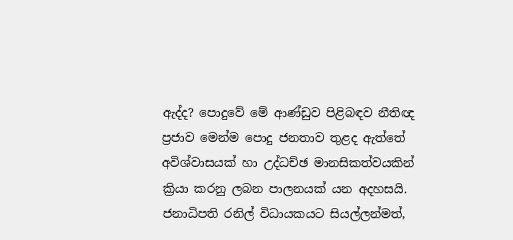ඇද්ද? පොදුවේ මේ ආණ්ඩුව පිළිබඳව නීතිඥ ප්‍රජාව මෙන්ම පොදු ජනතාව තුළද ඇත්තේ අවිශ්වාසයක් හා උද්ධච්ඡ මානසිකත්වයකින් ක්‍රියා කරනු ලබන පාලනයක් යන අදහසයි. ජනාධිපති රනිල් විධායකයට සියල්ලන්මත්,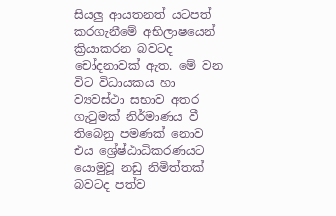සියලු ආයතනත් යටපත් කරගැනීමේ අභිලාෂයෙන් ක්‍රියාකරන බවටද චෝදනාවක් ඇත. මේ වන විට විධායකය හා ව්‍යවස්ථා සභාව අතර ගැටුමක් නිර්මාණය වී තිබෙනු පමණක් නොව එය ශ්‍රේෂ්ඨාධිකරණයට යොමුවූ නඩු නිමිත්තක් බවටද පත්ව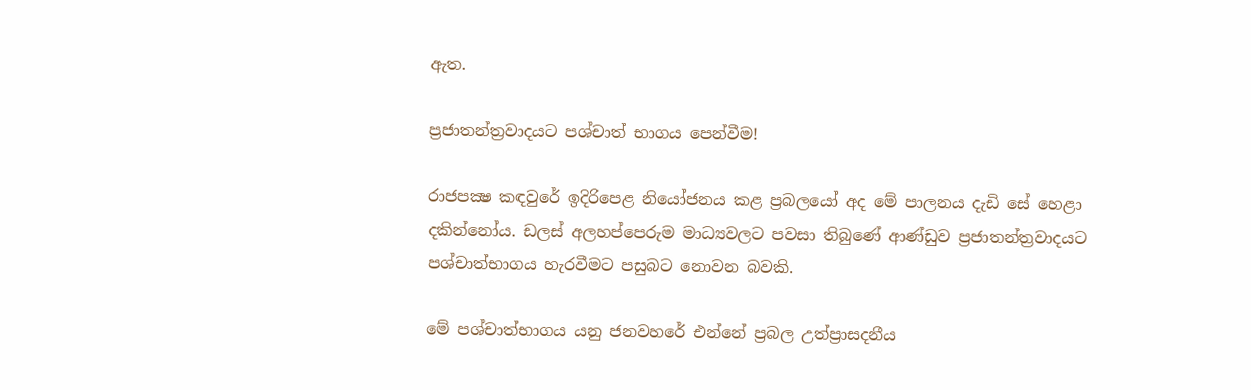ඇත.

ප්‍රජාතන්ත්‍රවාදයට පශ්චාත් භාගය පෙන්වීම!

රාජපක්‍ෂ කඳවුරේ ඉදිරිපෙළ නියෝජනය කළ ප්‍රබලයෝ අද මේ පාලනය දැඩි සේ හෙළා දකින්නෝය. ඩලස් අලහප්පෙරුම මාධ්‍යවලට පවසා තිබුණේ ආණ්ඩුව ප්‍රජාතන්ත්‍රවාදයට පශ්චාත්භාගය හැරවීමට පසුබට නොවන බවකි.

මේ පශ්චාත්භාගය යනු ජනවහරේ එන්නේ ප්‍රබල උත්ප්‍රාසදනීය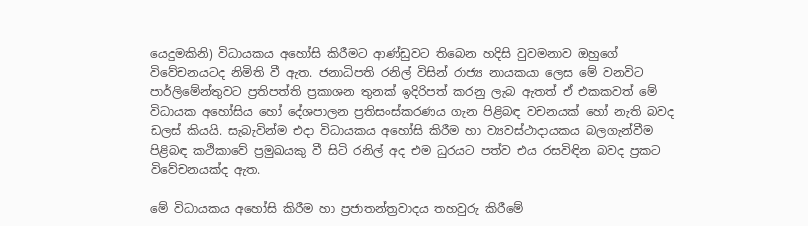යෙදුමකිනි) විධායකය අහෝසි කිරීමට ආණ්ඩුවට තිබෙන හදිසි වුවමනාව ඔහුගේ විවේචනයටද නිමිති වී ඇත. ජනාධිපති රනිල් විසින් රාජ්‍ය නායකයා ලෙස මේ වනවිට පාර්ලිමේන්තුවට ප්‍රතිපත්ති ප්‍රකාශන තුනක් ඉදිරිපත් කරනු ලැබ ඇතත් ඒ එකකවත් මේ විධායක අහෝසිය හෝ දේශපාලන ප්‍රතිසංස්කරණය ගැන පිළිබඳ වචනයක් හෝ නැති බවද ඩලස් කියයි. සැබැවින්ම එදා විධායකය අහෝසි කිරීම හා ව්‍යවස්ථාදායකය බලගැන්වීම පිළිබඳ කථිකාවේ ප්‍රමුඛයකු වී සිටි රනිල් අද එම ධුරයට පත්ව එය රසවිඳින බවද ප්‍රකට විවේචනයක්ද ඇත.

මේ විධායකය අහෝසි කිරීම හා ප්‍රජාතන්ත්‍රවාදය තහවුරු කිරීමේ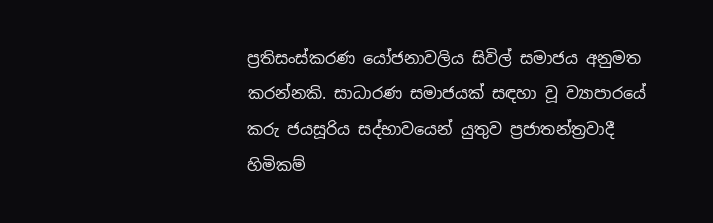ප්‍රතිසංස්කරණ යෝජනාවලිය සිවිල් සමාජය අනුමත කරන්නකි. සාධාරණ සමාජයක් සඳහා වූ ව්‍යාපාරයේ කරු ජයසූරිය සද්භාවයෙන් යුතුව ප්‍රජාතන්ත්‍රවාදී හිමිකම්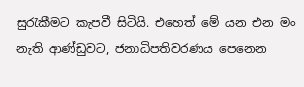සුරැකීමට කැපවී සිටියි. එහෙත් මේ යන එන මං නැති ආණ්ඩුවට, ජනාධිපතිවරණය පෙනෙන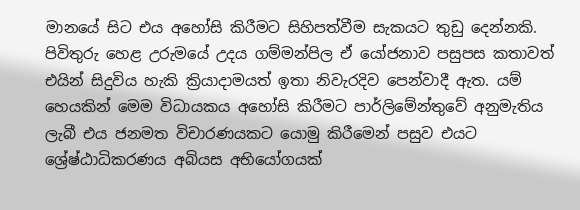මානයේ සිට එය අහෝසි කිරීමට සිහිපත්වීම සැකයට තුඩු දෙන්නකි. පිවිතුරු හෙළ උරුමයේ උදය ගම්මන්පිල ඒ යෝජනාව පසුපස කතාවත් එයින් සිදුවිය හැකි ක්‍රියාදාමයත් ඉතා නිවැරදිව පෙන්වාදී ඇත. යම් හෙයකින් මෙම විධායකය අහෝසි කිරීමට පාර්ලිමේන්තුවේ අනුමැතිය ලැබී එය ජනමත විචාරණයකට යොමු කිරීමෙන් පසුව එයට ශ්‍රේෂ්ඨාධිකරණය අබියස අභියෝගයක්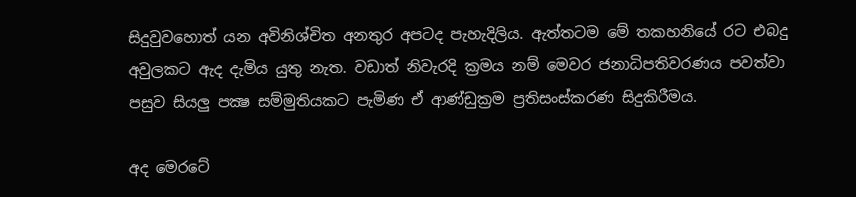සිදුවුවහොත් යන අවිනිශ්චිත අනතුර අපටද පැහැදිලිය. ඇත්තටම මේ තකහනියේ රට එබදු අවුලකට ඇද දැමිය යුතු නැත. වඩාත් නිවැරදි ක්‍රමය නම් මෙවර ජනාධිපතිවරණය පවත්වා පසුව සියලු පක්‍ෂ සම්මුතියකට පැමිණ ඒ ආණ්ඩුක්‍රම ප්‍රතිසංස්කරණ සිදුකිරීමය.

අද මෙරටේ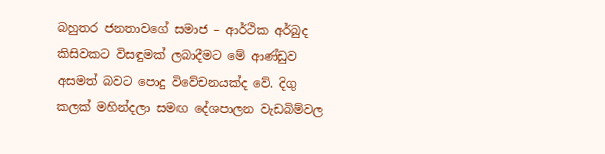බහුතර ජනතාවගේ සමාජ – ආර්ථික අර්බුද කිසිවකට විසඳුමක් ලබාදීමට මේ ආණ්ඩුව අසමත් බවට පොදු විවේචනයක්ද වේ. දිගු කලක් මහින්දලා සමඟ දේශපාලන වැඩබිම්වල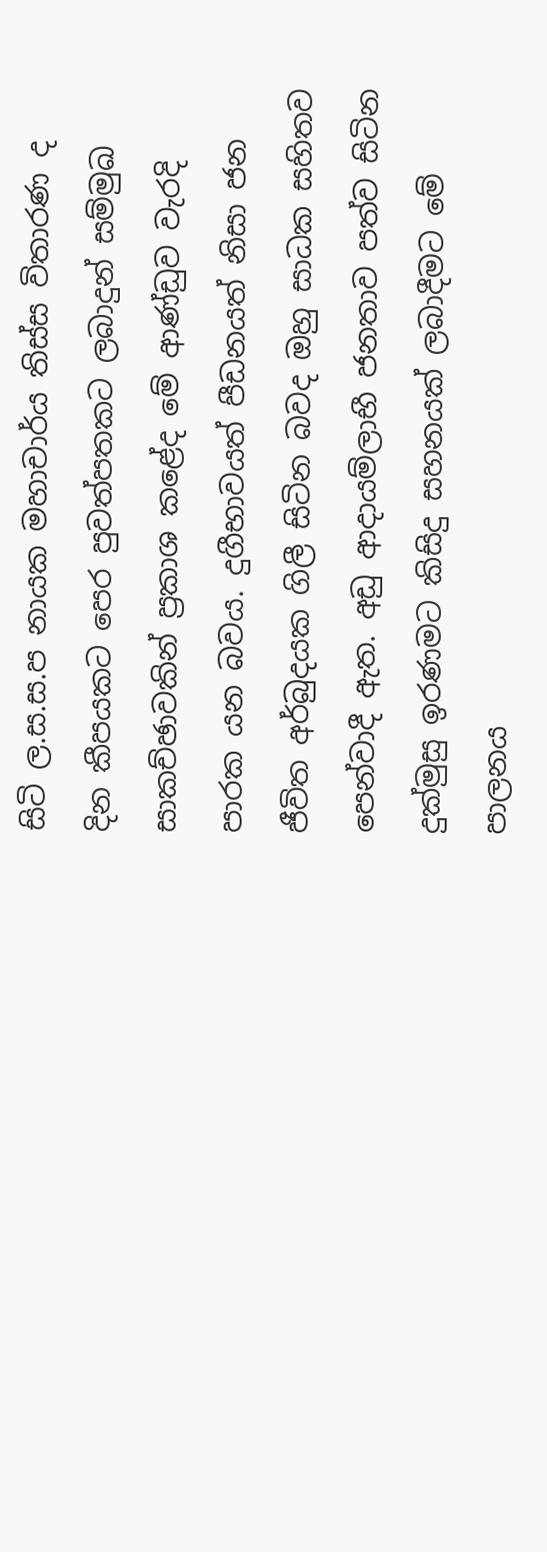සිටි ල.ස.ස.ප නායක මහාචාර්ය තිස්ස විතාරණ ද දින කීපයකට පෙර පුවත්පතකට ලබාදුන් සම්මුඛ සාකච්ඡාවකින් ප්‍රකාශ කළේද මේ ආණ්ඩුව වැරදි පාරක යන බවය. දුගීභාවයත් පීඩනයත් නිසා ජන ජීවිත අර්බුදයක ගිලී සිටින බවද ඔහු සාධක සහිතව පෙන්වාදී ඇත. අඩු ආදායම්ලාභී ජනතාව පත්ව සිටින දුක්මුසු ඉරණමට කිසිදු සහනයක් ලබාදීමට මේ පාලනය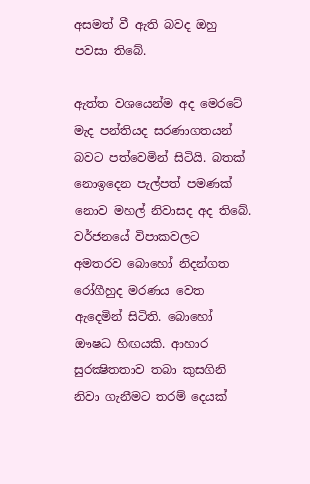අසමත් වී ඇති බවද ඔහු පවසා තිබේ.

ඇත්ත වශයෙන්ම අද මෙරටේ මැද පන්තියද සරණාගතයන් බවට පත්වෙමින් සිටියි. බතක් නොඉදෙන පැල්පත් පමණක් නොව මහල් නිවාසද අද තිබේ. වර්ජනයේ විපාකවලට අමතරව බොහෝ නිදන්ගත රෝගීහුද මරණය වෙත ඇදෙමින් සිටිති. බොහෝ ඖෂධ හිඟයකි. ආහාර සුරක්‍ෂිතතාව තබා කුසගිනි නිවා ගැනීමට තරම් දෙයක්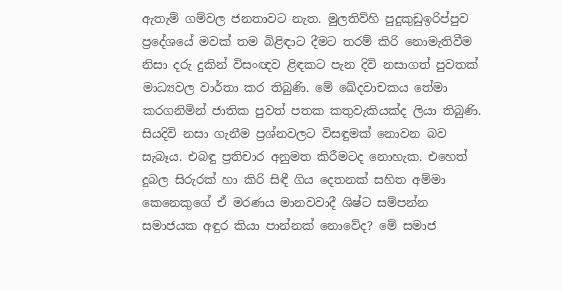ඇතැම් ගම්වල ජනතාවට නැත. මුලතිව්හි පුදුකුඩුඉරිප්පුව ප්‍රදේශයේ මවක් තම බිළිඳාට දීමට තරම් කිරි නොමැතිවීම නිසා දරු දුකින් විසංඥව ළිඳකට පැන දිවි නසාගත් පුවතක් මාධ්‍යවල වාර්තා කර තිබුණි. මේ ඛේදවාචකය තේමා කරගනිමින් ජාතික පුවත් පතක කතුවැකියක්ද ලියා තිබුණි. සියදිවි නසා ගැනීම ප්‍රශ්නවලට විසඳුමක් නොවන බව සැබෑය. එබඳු ප්‍රතිචාර අනුමත කිරීමටද නොහැක. එහෙත් දුබල සිරුරක් හා කිරි සිඳී ගිය දෙතනක් සහිත අම්මා කෙනෙකුගේ ඒ මරණය මානවවාදී ශිෂ්ට සම්පන්න සමාජයක අඳුර කියා පාන්නක් නොවේද? මේ සමාජ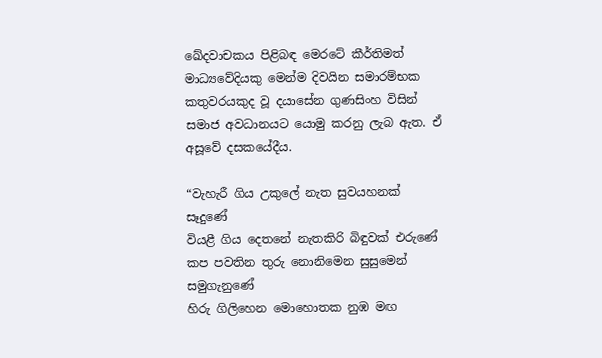ඛේදවාචකය පිළිබඳ මෙරටේ කීර්තිමත් මාධ්‍යවේදියකු මෙන්ම දිවයින සමාරම්භක කතුවරයකුද වූ දයාසේන ගුණසිංහ විසින් සමාජ අවධානයට යොමු කරනු ලැබ ඇත. ඒ අසූවේ දසකයේදීය.

“වැහැරී ගිය උකුලේ නැත සුවයහනක් සෑදුණේ
වියළී ගිය දෙතනේ නැතකිරි බිඳුවක් එරුණේ
කප පවතින තුරු නොනිමෙන සුසුමෙන් සමුගැනුණේ
හිරු ගිලිහෙන මොහොතක නුඹ මඟ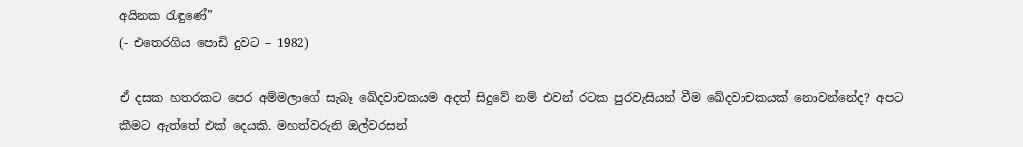අයිනක රැඳුණේ”
(- එතෙරගිය පොඩි දුවට – 1982)

ඒ දසක හතරකට පෙර අම්මලාගේ සැබෑ ඛේදවාචකයම අදත් සිදුවේ නම් එවන් රටක පුරවැසියන් වීම ඛේදවාචකයක් නොවන්නේද? අපට කීමට ඇත්තේ එක් දෙයකි. මහත්වරුනි ඔල්වරසන්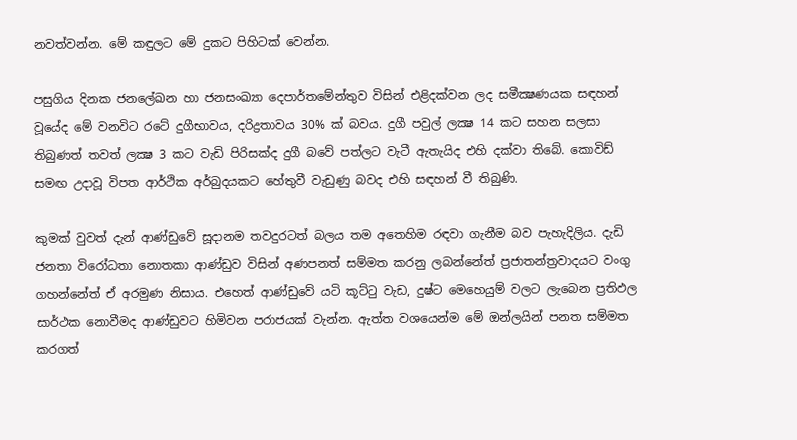නවත්වන්න. මේ කඳුලට මේ දුකට පිහිටක් වෙන්න.

පසුගිය දිනක ජනලේඛන හා ජනසංඛ්‍යා දෙපාර්තමේන්තුව විසින් එළිදක්වන ලද සමීක්‍ෂණයක සඳහන් වූයේද මේ වනවිට රටේ දුගීභාවය, දරිද්‍රතාවය 30% ක් බවය. දුගී පවුල් ලක්‍ෂ 14 කට සහන සලසා තිබුණත් තවත් ලක්‍ෂ 3 කට වැඩි පිරිසක්ද දුගී බවේ පත්ලට වැටී ඇතැයිද එහි දක්වා තිබේ. කොවිඩ් සමඟ උදාවූ විපත ආර්ථික අර්බුදයකට හේතුවී වැඩුණු බවද එහි සඳහන් වී තිබුණි.

කුමක් වුවත් දැන් ආණ්ඩුවේ සූදානම තවදුරටත් බලය තම අතෙහිම රඳවා ගැනීම බව පැහැදිලිය. දැඩි ජනතා විරෝධතා නොතකා ආණ්ඩුව විසින් අණපනත් සම්මත කරනු ලබන්නේත් ප්‍රජාතන්ත්‍රවාදයට වංගු ගහන්නේත් ඒ අරමුණ නිසාය. එහෙත් ආණ්ඩුවේ යටි කූට්ටු වැඩ, දුෂ්ට මෙහෙයුම් වලට ලැබෙන ප්‍රතිඵල සාර්ථක නොවීමද ආණ්ඩුවට හිමිවන පරාජයක් වැන්න. ඇත්ත වශයෙන්ම මේ ඔන්ලයින් පනත සම්මත කරගත්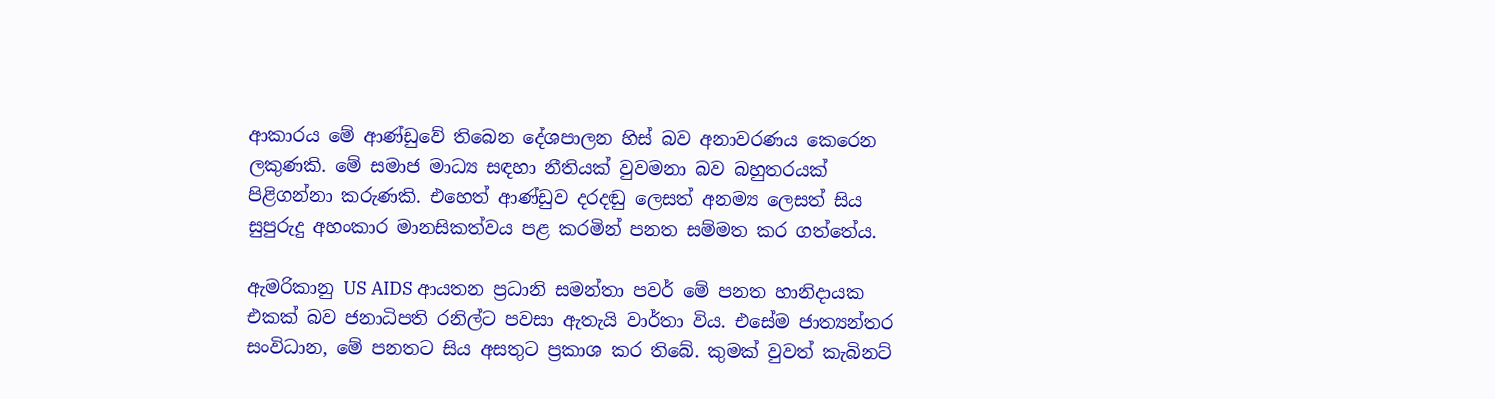ආකාරය මේ ආණ්ඩුවේ තිබෙන දේශපාලන හිස් බව අනාවරණය කෙරෙන ලකුණකි. මේ සමාජ මාධ්‍ය සඳහා නීතියක් වුවමනා බව බහුතරයක් පිළිගන්නා කරුණකි. එහෙත් ආණ්ඩුව දරදඬු ලෙසත් අනම්‍ය ලෙසත් සිය සුපුරුදු අහංකාර මානසිකත්වය පළ කරමින් පනත සම්මත කර ගත්තේය.

ඇමරිකානු US AIDS ආයතන ප්‍රධානි සමන්තා පවර් මේ පනත හානිදායක එකක් බව ජනාධිපති රනිල්ට පවසා ඇතැයි වාර්තා විය. එසේම ජාත්‍යන්තර සංවිධාන, මේ පනතට සිය අසතුට ප්‍රකාශ කර තිබේ. කුමක් වුවත් කැබිනට්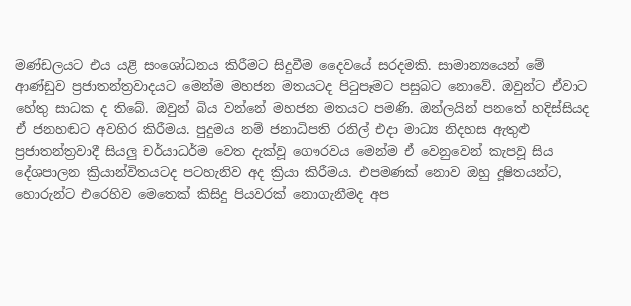මණ්ඩලයට එය යළි සංශෝධනය කිරීමට සිදුවීම දෛවයේ සරදමකි. සාමාන්‍යයෙන් මේ ආණ්ඩුව ප්‍රජාතන්ත්‍රවාදයට මෙන්ම මහජන මතයටද පිටුපෑමට පසුබට නොවේ. ඔවුන්ට ඒවාට හේතු සාධක ද තිබේ. ඔවුන් බිය වන්නේ මහජන මතයට පමණි. ඔන්ලයින් පනතේ හදිස්සියද ඒ ජනහඬට අවහිර කිරීමය. පුදුමය නම් ජනාධිපති රනිල් එදා මාධ්‍ය නිදහස ඇතුළු ප්‍රජාතන්ත්‍රවාදී සියලු චර්යාධර්ම වෙත දැක්වූ ගෞරවය මෙන්ම ඒ වෙනුවෙන් කැපවූ සිය දේශපාලන ක්‍රියාන්විතයටද පටහැනිව අද ක්‍රියා කිරීමය. එපමණක් නොව ඔහු දූෂිතයන්ට, හොරුන්ට එරෙහිව මෙතෙක් කිසිදු පියවරක් නොගැනීමද අප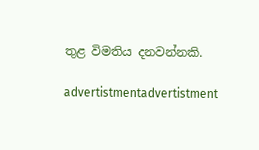තුළ විමතිය දනවන්නකි.

advertistmentadvertistment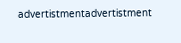advertistmentadvertistment